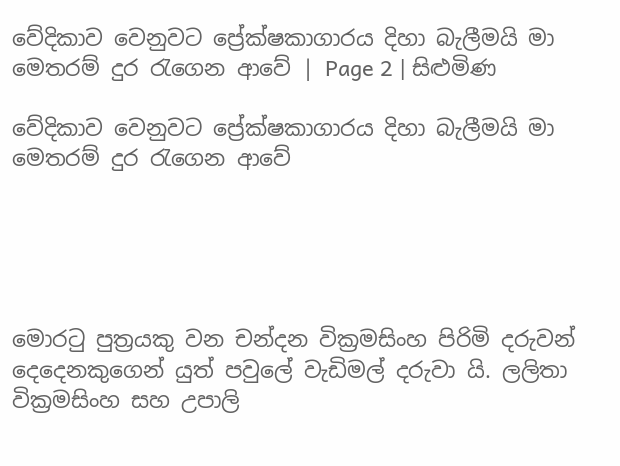වේදිකාව වෙනුවට ප්‍රේක්ෂකාගාරය දිහා බැලීමයි මා මෙතරම් දුර රැගෙන ආවේ | Page 2 | සිළුමිණ

වේදිකාව වෙනුවට ප්‍රේක්ෂකාගාරය දිහා බැලීමයි මා මෙතරම් දුර රැගෙන ආවේ





මොරටු පුත්‍රයකු වන චන්දන වික්‍රමසිංහ පිරිමි දරුවන් දෙදෙනකුගෙන් යුත් පවුලේ වැඩිමල් දරුවා යි. ලලිතා වික්‍රමසිංහ සහ උපාලි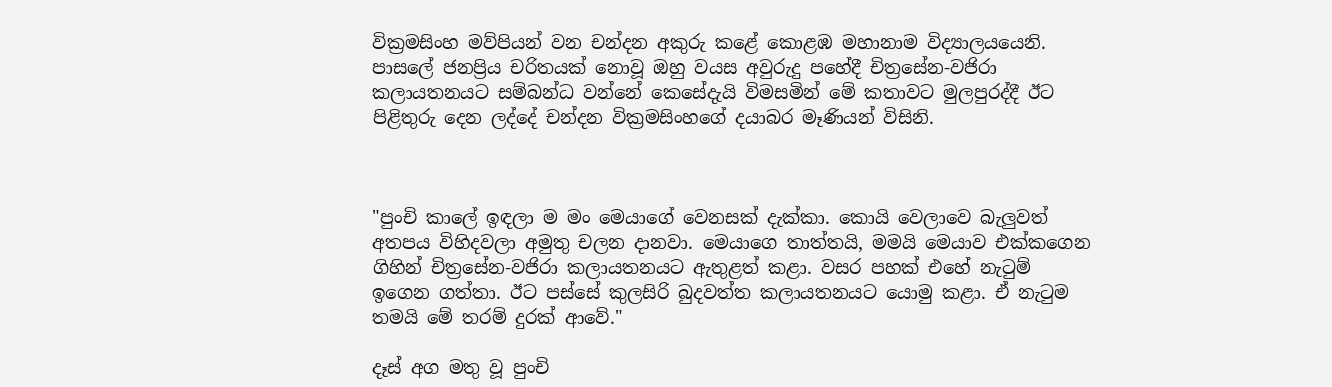වික්‍රමසිංහ මව්පියන් වන චන්දන අකුරු කළේ කොළඹ මහානාම විද්‍යාලයයෙනි. පාසලේ ජනප්‍රිය චරිතයක් නොවූ ඔහු වයස අවුරුදු පහේදී චිත්‍රසේන-වජිරා කලායතනයට සම්බන්ධ වන්නේ කෙසේදැයි විමසමින් මේ කතාවට මුලපුරද්දී ඊට පිළිතුරු දෙන ලද්දේ චන්දන වික්‍රමසිංහගේ දයාබර මෑණියන් විසිනි.



"පුංචි කාලේ ඉඳලා ම මං මෙයාගේ වෙනසක් දැක්කා. කොයි වෙලාවෙ බැලුවත් අතපය විහිදවලා අමුතු චලන දානවා. මෙයාගෙ තාත්තයි, මමයි මෙයාව එක්කගෙන ගිහින් චිත්‍රසේන-වජිරා කලායතනයට ඇතුළත් කළා. වසර පහක් එහේ නැටුම් ඉගෙන ගත්තා. ඊට පස්සේ කුලසිරි බුදවත්ත කලායතනයට යොමු කළා. ඒ නැටුම තමයි මේ තරම් දුරක් ආවේ."

දෑස් අග මතු වූ පුංචි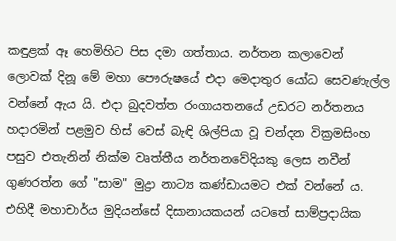කඳුළක් ඈ හෙමිහිට පිස දමා ගත්තාය. නර්තන කලාවෙන් ලොවක් දිනූ මේ මහා පෞරුෂයේ එදා මෙදාතුර යෝධ සෙවණැල්ල වන්නේ ඇය යි. එදා බුදවත්ත රංගායතනයේ උඩරට නර්තනය හදාරමින් පළමුව හිස් වෙස් බැ‍ඳි ශිල්පියා වූ චන්දන වික්‍රමසිංහ පසුව එතැනින් නික්ම වෘත්තීය නර්තනවේදියකු ලෙස නවීන් ගුණරත්න ගේ "සාම" මුද්‍රා නාට්‍ය කණ්ඩායමට එක් වන්නේ ය. එහිදී මහාචාර්ය මුදියන්සේ දිසානායකයන් යටතේ සාම්ප්‍රදායික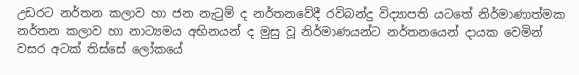උඩරට නර්තන කලාව හා ජන නැටුම් ද නර්තනවේදී රවිබන්දු විද්‍යාපති යටතේ නිර්මාණාත්මක නර්තන කලාව හා නාට්‍යමය අභිනයන් ද මුසු වූ නිර්මාණයන්ට නර්තනයෙන් දායක වෙමින් වසර අටක් තිස්සේ ලෝකයේ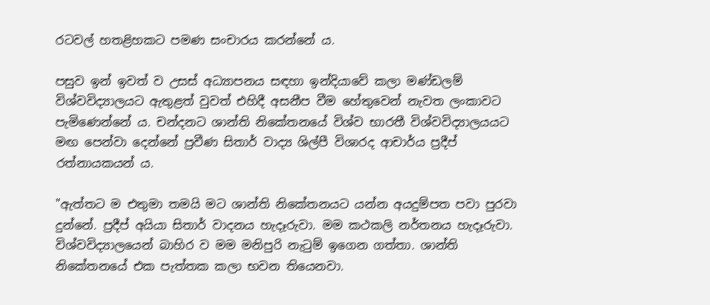රටවල් හතළිහකට පමණ සංචාරය කරන්නේ ය.

පසුව ඉන් ඉවත් ව උසස් අධ්‍යාපනය සඳහා ඉන්දියාවේ කලා මණ්ඩලම් විශ්වවිද්‍යාලයට ඇතුළත් වුවත් එහිදී අසනීප වීම හේතුවෙන් නැවත ලංකාවට පැමිණෙන්නේ ය. චන්දනට ශාන්ති නිකේතනයේ විශ්ව භාරතී විශ්වවිද්‍යාලයයට මඟ පෙන්වා දෙන්නේ ප්‍රවීණ සිතාර් වාද්‍ය ශිල්පී විශාරද ආචාර්ය ප්‍රදීප් රත්නායකයන් ය.

"ඇත්තට ම එතුමා තමයි මට ශාන්ති නිකේතනයට යන්න අයදුම්පත පවා පුරවා දුන්නේ. ප්‍රදීප් අයියා සිතාර් වාදනය හැදෑරුවා. මම කථකලි නර්තනය හැදෑරුවා. විශ්වවිද්‍යාලයෙන් බාහිර ව මම මනිපුරි නැටුම් ඉගෙන ගත්තා. ශාන්ති නිකේතනයේ එක පැත්තක කලා භවන තියෙනවා.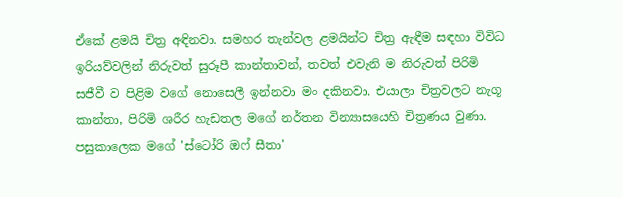ඒකේ ළමයි චිත්‍ර අඳිනවා. සමහර තැන්වල ළමයින්ට චිත්‍ර ඇඳීම සඳහා විවිධ ඉරියව්වලින් නිරුවත් සුරූපී කාන්තාවන්, තවත් එවැනි ම නිරුවත් පිරිමි සජීවී ව පිළිම වගේ නොසෙලී ඉන්නවා මං දකිනවා. එයාලා චිත්‍රවලට නැගූ කාන්තා, පිරිමි ශරීර හැඩතල මගේ නර්තන වින්‍යාසයෙහි චිත්‍රණය වුණා. පසුකාලෙක මගේ 'ස්ටෝරි ඔෆ් සීතා'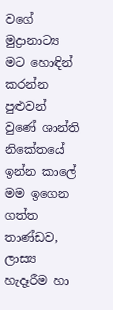වගේ මුද්‍රානාට්‍ය මට හොඳින් කරන්න පුළුවන් වුණේ ශාන්ති නිකේතයේ ඉන්න කාලේ මම ඉගෙන ගත්ත තාණ්ඩව, ලාස්‍ය හැදෑරීම හා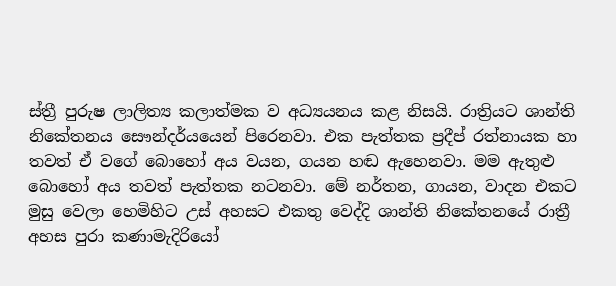ස්ත්‍රී පුරුෂ ලාලිත්‍ය කලාත්මක ව අධ්‍යයනය කළ නිසයි. රාත්‍රියට ශාන්ති නිකේතනය සෞන්දර්යයෙන් පිරෙනවා. එක පැත්තක ප්‍රදීප් රත්නායක හා තවත් ඒ වගේ බොහෝ අය වයන, ගයන හඬ ඇහෙනවා. මම ඇතුළු බොහෝ අය තවත් පැත්තක නටනවා. මේ නර්තන, ගායන, වාදන එකට මුසු වෙලා හෙමිහිට උස් අහසට එකතු වෙද්දි ශාන්ති නිකේතනයේ රාත්‍රී අහස පුරා කණාමැදිරියෝ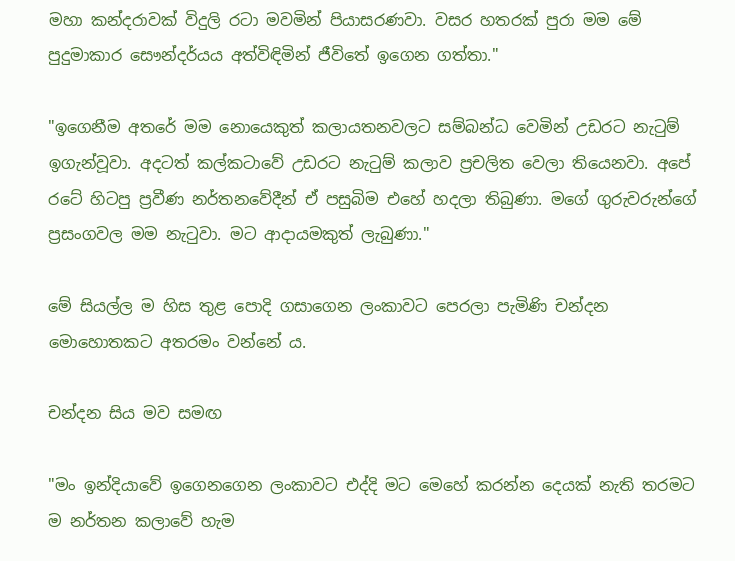මහා කන්දරාවක් විදුලි රටා මවමින් පියාසරණවා. වසර හතරක් පුරා මම මේ පුදුමාකාර සෞන්දර්යය අත්විඳිමින් ජීවිතේ ඉගෙන ගත්තා."

"ඉගෙනීම අතරේ මම නොයෙකුත් කලායතනවලට සම්බන්ධ වෙමින් උඩරට නැටුම් ඉගැන්වූවා. අදටත් කල්කටාවේ උඩරට නැටුම් කලාව ප්‍රචලිත වෙලා තියෙනවා. අපේ රටේ හිටපු ප්‍රවීණ නර්තනවේදීන් ඒ පසුබිම එහේ හදලා තිබුණා. මගේ ගුරුවරුන්ගේ ප්‍රසංගවල මම නැටුවා. මට ආදායමකුත් ලැබුණා."

මේ සියල්ල ම හිස තුළ පොදි ගසාගෙන ලංකාවට පෙරලා පැමිණි චන්දන මොහොතකට අතරමං වන්නේ ය.

චන්දන සිය මව සමඟ

"මං ඉන්දියාවේ ඉගෙනගෙන ලංකාවට එද්දි මට මෙහේ කරන්න දෙයක් නැති තරමට ම නර්තන කලාවේ හැම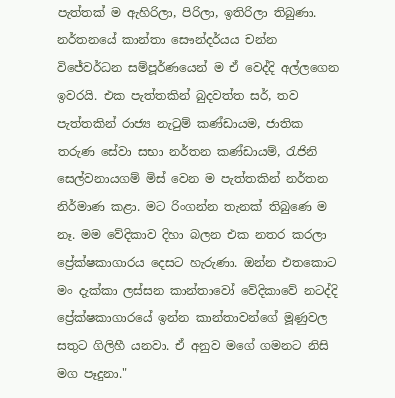පැත්තක් ම ඇහිරිලා, පිරිලා, ඉතිරිලා තිබුණා. නර්තනයේ කාන්තා සෞන්දර්යය චන්න විජේවර්ධන සම්පූර්ණයෙන් ම ඒ වෙද්දි අල්ලගෙන ඉවරයි. එක පැත්තකින් බුදවත්ත සර්, තව පැත්තකින් රාජ්‍ය නැටුම් කණ්ඩායම, ජාතික තරුණ සේවා සභා නර්තන කණ්ඩායම්, රැජිනි සෙල්වනායගම් මිස් වෙන ම පැත්තකින් නර්තන නිර්මාණ කළා. මට රිංගන්න තැනක් තිබුණෙ ම නෑ. මම වේදිකාව දිහා බලන එක නතර කරලා ප්‍රේක්ෂකාගාරය දෙසට හැරුණා. ඔන්න එතකොට මං දැක්කා ලස්සන කාන්තාවෝ වේදිකාවේ නටද්දි ප්‍රේක්ෂකාගාරයේ ඉන්න කාන්තාවන්ගේ මූණුවල සතුට ගිලිහී යනවා. ඒ අනුව මගේ ගමනට නිසි මග පෑදුනා."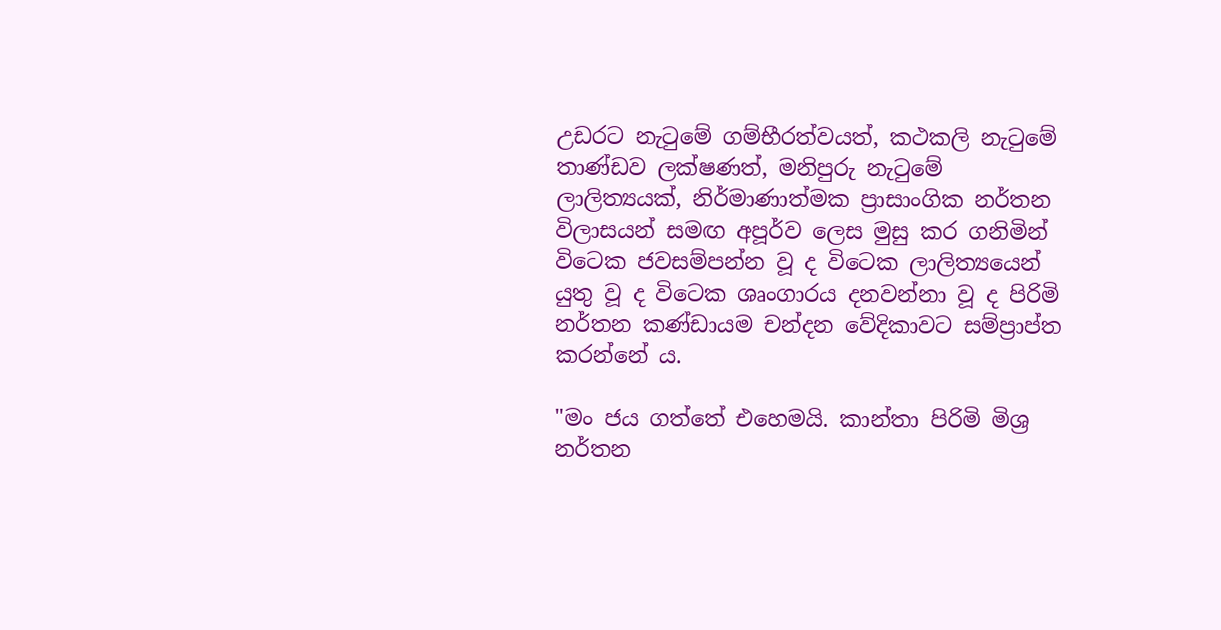උඩරට නැටුමේ ගම්භීරත්වයත්, කථකලි නැටුමේ තාණ්ඩව ලක්ෂණත්, මනිපුරු නැටුමේ ලාලිත්‍යයක්, නිර්මාණාත්මක ප්‍රාසාංගික නර්තන විලාසයන් සමඟ අපූර්ව ලෙස මුසු කර ගනිමින් විටෙක ජවසම්පන්න වූ ද විටෙක ලාලිත්‍යයෙන් යුතු වූ ද විටෙක ශෘංගාරය දනවන්නා වූ ද පිරිමි නර්තන කණ්ඩායම චන්දන වේදිකාවට සම්ප්‍රාප්ත කරන්නේ ය.

"මං ජය ගත්තේ එහෙමයි. කාන්තා පිරිමි මිශ්‍ර නර්තන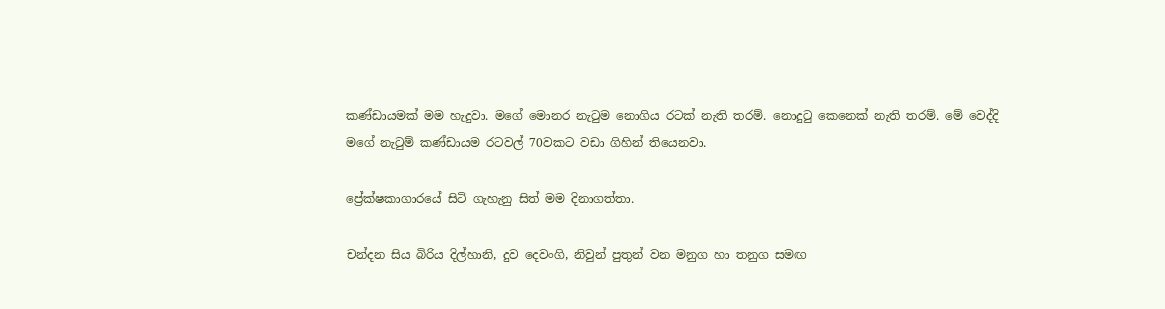කණ්ඩායමක් මම හැදුවා. මගේ මොනර නැටුම නොගිය රටක් නැති තරම්. නොදුටු කෙනෙක් නැති තරම්. මේ වෙද්දි මගේ නැටුම් කණ්ඩායම රටවල් 70වකට වඩා ගිහින් තියෙනවා.

ප්‍රේක්ෂකාගාරයේ සිටි ගැහැනු සිත් මම දිනාගත්තා.

චන්දන සිය බිරිය දිල්හානි, දුව දෙවංගි, නිවුන් පුතුන් වන මනුග හා තනුග සමඟ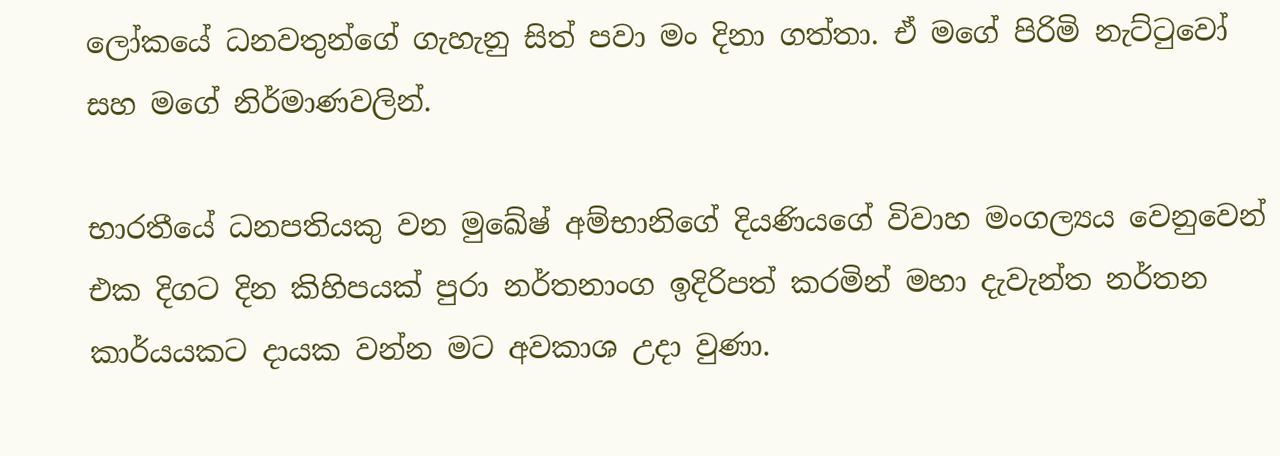ලෝකයේ ධනවතුන්ගේ ගැහැනු සිත් පවා මං දිනා ගත්තා. ඒ මගේ පිරිමි නැට්ටුවෝ සහ මගේ නිර්මාණවලින්.

භාරතීයේ ධනපතියකු වන මුඛේෂ් අම්භානිගේ දියණියගේ විවාහ මංගල්‍යය වෙනුවෙන් එක දිගට දින කිහිපයක් පුරා නර්තනාංග ඉදිරිපත් කරමින් මහා දැවැන්ත නර්තන කාර්යයකට දායක වන්න මට අවකාශ උදා වුණා.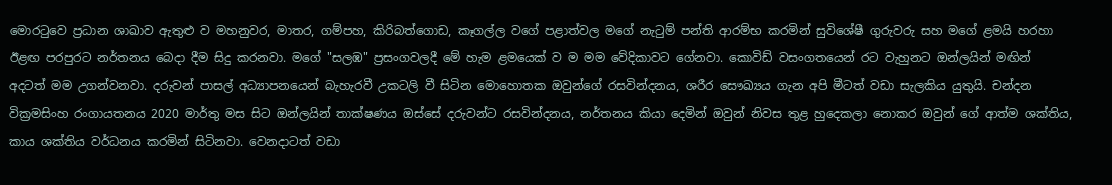මොරටුවෙ ප්‍රධාන ශාඛාව ඇතුළු ව මහනුවර, මාතර, ගම්පහ, කිරිබත්ගොඩ, කෑගල්ල වගේ පළාත්වල මගේ නැටුම් පන්ති ආරම්භ කරමින් සුවිශේෂී ගුරුවරු සහ මගේ ළමයි හරහා ඊළඟ පරපුරට නර්තනය බෙදා දීම සිදු කරනවා. මගේ "සලඹ" ප්‍රසංගවලදී මේ හැම ළමයෙක් ව ම මම වේදිකාවට ගේනවා. කොවිඩ් වසංගතයෙන් රට වැහුනට ඔන්ලයින් මඟින් අදටත් මම උගන්වනවා. දරුවන් පාසල් අධ්‍යාපනයෙන් බැහැරවී උකටලි වී සිටින මොහොතක ඔවුන්ගේ රසවින්දනය, ශරීර සෞඛ්‍යය ගැන අපි මීටත් වඩා සැලකිය යුතුයි. චන්දන වික්‍රමසිංහ රංගායතනය 2020 මාර්තු මස සිට ඔන්ලයින් තාක්ෂණය ඔස්සේ දරුවන්ට රසවින්දනය, නර්තනය කියා දෙමින් ඔවුන් නිවස තුළ හුදෙකලා නොකර ඔවුන් ගේ ආත්ම ශක්තිය, කාය ශක්තිය වර්ධනය කරමින් සිටිනවා. වෙනදාටත් වඩා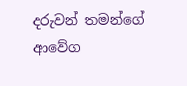දරුවන් තමන්ගේ ආවේග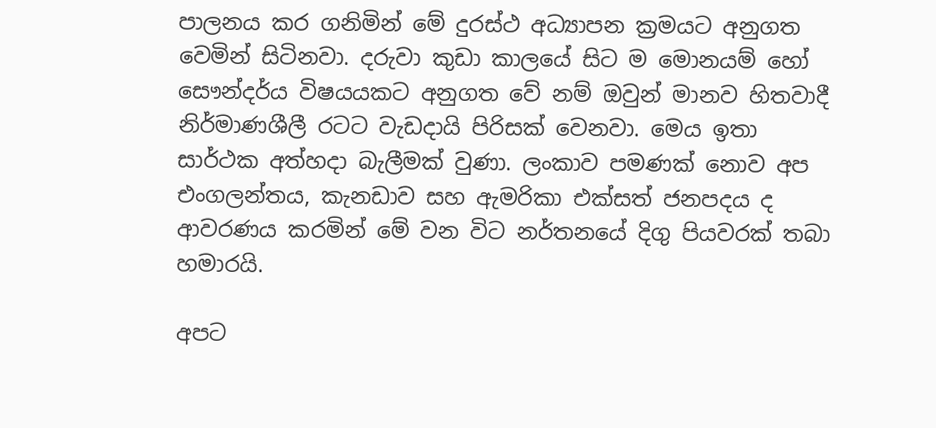පාලනය කර ගනිමින් මේ දුරස්ථ අධ්‍යාපන ක්‍රමයට අනුගත වෙමින් සිටිනවා. දරුවා කුඩා කාලයේ සිට ම මොනයම් හෝ සෞන්දර්ය විෂයයකට අනුගත වේ නම් ඔවුන් මානව හිතවාදී නිර්මාණශීලී රටට වැඩදායි පිරිසක් වෙනවා. මෙය ඉතා සාර්ථක අත්හදා බැලීමක් වුණා. ලංකාව පමණක් නොව අප එංගලන්තය, කැනඩාව සහ ඇමරිකා එක්සත් ජනපදය ද ආවරණය කරමින් මේ වන විට නර්තනයේ දිගු පියවරක් තබා හමාරයි.

අපට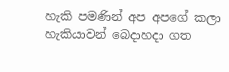හැකි පමණින් අප අපගේ කලා හැකියාවන් බෙදාහදා ගත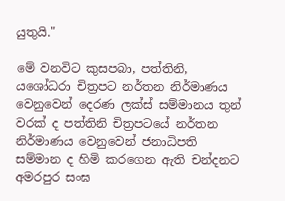යුතුයි."

මේ වනවිට කුසපබා, පත්තිනි, යශෝධරා චිත්‍රපට නර්තන නිර්මාණය වෙනුවෙන් දෙරණ ලක්ස් සම්මානය තුන් වරක් ද පත්තිනි චිත්‍රපටයේ නර්තන නිර්මාණය වෙනුවෙන් ජනාධිපති සම්මාන ද හිමි කරගෙන ඇති චන්දනට අමරපුර සංඝ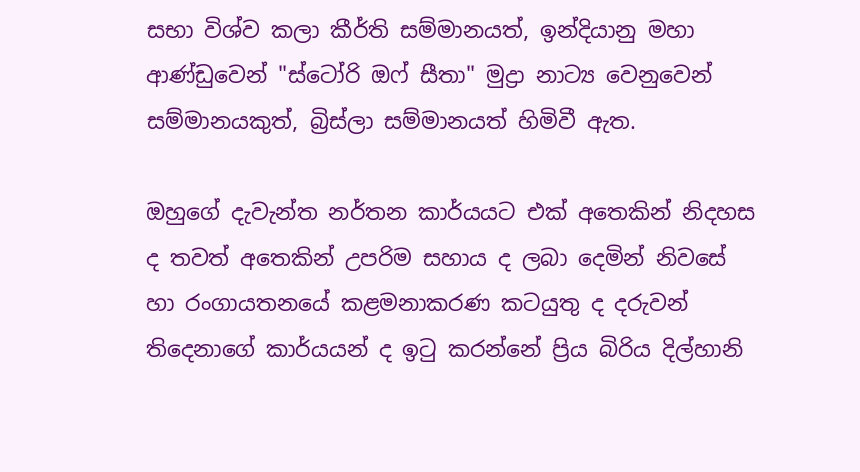සභා විශ්ව කලා කීර්ති සම්මානයත්, ඉන්දියානු මහා ආණ්ඩුවෙන් "ස්ටෝරි ඔෆ් සීතා" මුද්‍රා නාට්‍ය වෙනුවෙන් සම්මානයකුත්, බ්‍රිස්ලා සම්මානයත් හිමිවී ඇත.

ඔහුගේ දැවැන්ත නර්තන කාර්යයට එක් අතෙකින් නිදහස ද තවත් අතෙකින් උපරිම සහාය ද ලබා දෙමින් නිවසේ හා රංගායතනයේ කළමනාකරණ කටයුතු ද දරුවන් තිදෙනාගේ කාර්යයන් ද ඉටු කරන්නේ ප්‍රිය බිරිය දිල්හානි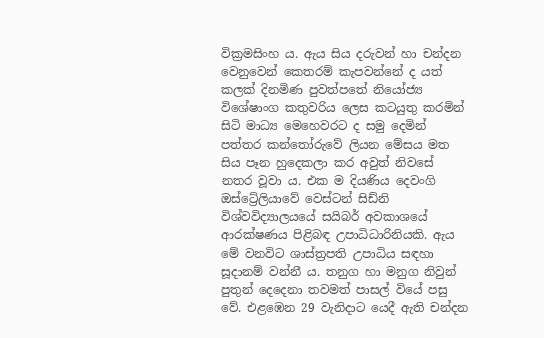වික්‍රමසිංහ ය. ඇය සිය දරුවන් හා චන්දන වෙනුවෙන් කෙතරම් කැපවන්නේ ද යත් කලක් දිනමිණ පුවත්පතේ නියෝජ්‍ය විශේෂාංග කතුවරිය ලෙස කටයුතු කරමින් සිටි මාධ්‍ය මෙහෙවරට ද සමු දෙමින් පත්තර කන්තෝරුවේ ලියන මේසය මත සිය පෑන හුදෙකලා කර අවුත් නිවසේ නතර වූවා ය. එක ම දියණිය දෙවංගි ඔස්ට්‍රේලියාවේ වෙස්ටන් සිඩ්නි විශ්වවිද්‍යාලයයේ සයිබර් අවකාශයේ ආරක්ෂණය පිළිබඳ උපාධිධාරිනියකි. ඇය මේ වනවිට ශාස්ත්‍රපති උපාධිය සඳහා සූදානම් වන්නී ය. තනුග හා මනුග නිවුන් පුතුන් දෙදෙනා තවමත් පාසල් වියේ පසු වේ. එළඹෙන 29 වැනිදාට යෙදී ඇති චන්දන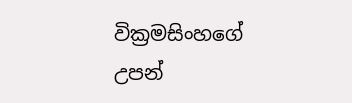වික්‍රමසිංහගේ උපන්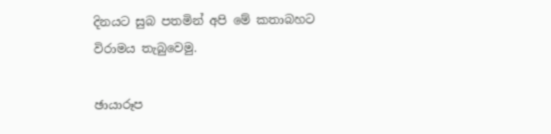දිනයට සුබ පතමින් අපි මේ කතාබහට විරාමය තැබුවෙමු.

ඡායාරූප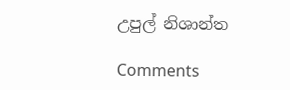උපුල් නිශාන්ත

Comments